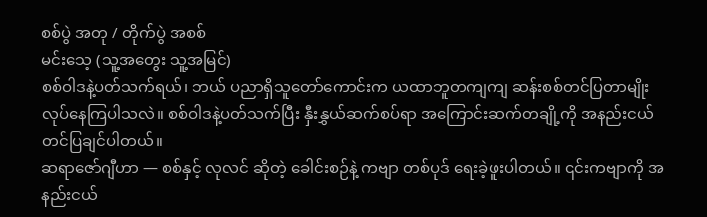စစ်ပွဲ အတု / တိုက်ပွဲ အစစ်
မင်းသေ့ (သူ့အတွေး သူ့အမြင်)
စစ်ဝါဒနဲ့ပတ်သက်ရယ်၊ ဘယ် ပညာရှိသူတော်ကောင်းက ယထာဘူတကျကျ ဆန်းစစ်တင်ပြတာမျိုး လုပ်နေကြပါသလဲ။ စစ်ဝါဒနဲ့ပတ်သက်ပြီး နှီးနွှယ်ဆက်စပ်ရာ အကြောင်းဆက်တချို့ကို အနည်းငယ် တင်ပြချင်ပါတယ်။
ဆရာဇော်ဂျီဟာ — စစ်နှင့် လုလင် ဆိုတဲ့ ခေါင်းစဉ်နဲ့ ကဗျာ တစ်ပုဒ် ရေးခဲ့ဖူးပါတယ်။ ၎င်းကဗျာကို အနည်းငယ်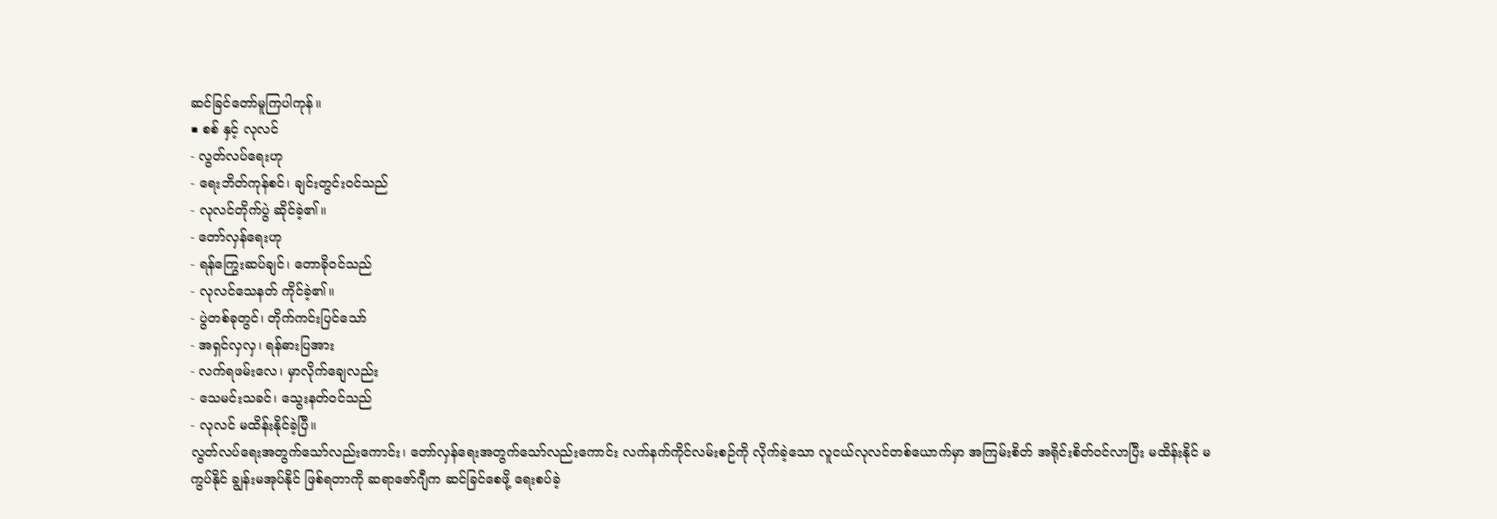ဆင်ခြင်တော်မူကြပါကုန်။
■ စစ် နှင့် လုလင်
- လွတ်လပ်ရေးဟု
- ရေးဘိတ်ကုန်စင်၊ ချင်းတွင်းဝင်သည်
- လုလင်တိုက်ပွဲ ဆိုင်ခဲ့၏။
- တော်လှန်ရေးဟု
- ရန်ကြွေးဆပ်ချင်၊ တောခိုဝင်သည်
- လုလင်သေနတ် ကိုင်ခဲ့၏။
- ပွဲတစ်ခုတွင်၊ တိုက်ကင်းပြင်သော်
- အရှင်လှလှ၊ ရန်ဓားပြအား
- လက်ရဖမ်းလေ၊ မှာလိုက်ချေလည်း
- သေမင်းသခင်၊ သွေးနတ်ဝင်သည်
- လုလင် မထိန်းနိုင်ခဲ့ပြီ။
လွတ်လပ်ရေးအတွက်သော်လည်းကောင်း၊ တော်လှန်ရေးအတွက်သော်လည်းကောင်း လက်နက်ကိုင်လမ်းစဉ်ကို လိုက်ခဲ့သော လူငယ်လုလင်တစ်ယောက်မှာ အကြမ်းစိတ် အရိုင်းစိတ်ဝင်လာပြီး မထိန်းနိုင် မကွပ်နိုင် ချွန်းမအုပ်နိုင် ဖြစ်ရတာကို ဆရာဇော်ဂျီက ဆင်ခြင်စေဖို့ ရေးစပ်ခဲ့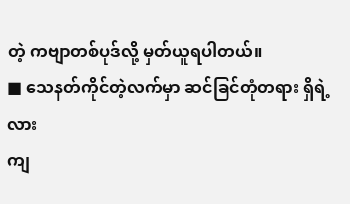တဲ့ ကဗျာတစ်ပုဒ်လို့ မှတ်ယူရပါတယ်။
■ သေနတ်ကိုင်တဲ့လက်မှာ ဆင်ခြင်တုံတရား ရှိရဲ့လား
ကျ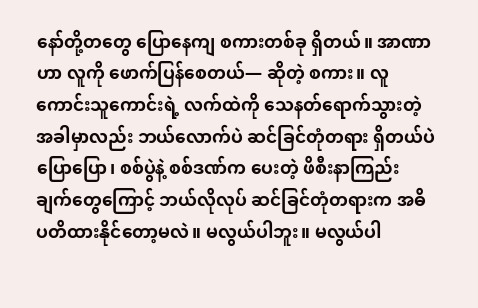နော်တို့တတွေ ပြောနေကျ စကားတစ်ခု ရှိတယ်။ အာဏာဟာ လူကို ဖောက်ပြန်စေတယ်— ဆိုတဲ့ စကား။ လူကောင်းသူကောင်းရဲ့ လက်ထဲကို သေနတ်ရောက်သွားတဲ့အခါမှာလည်း ဘယ်လောက်ပဲ ဆင်ခြင်တုံတရား ရှိတယ်ပဲ ပြောပြော၊ စစ်ပွဲနဲ့ စစ်ဒဏ်က ပေးတဲ့ ဖိစီးနာကြည်းချက်တွေကြောင့် ဘယ်လိုလုပ် ဆင်ခြင်တုံတရားက အဓိပတိထားနိုင်တော့မလဲ။ မလွယ်ပါဘူး။ မလွယ်ပါ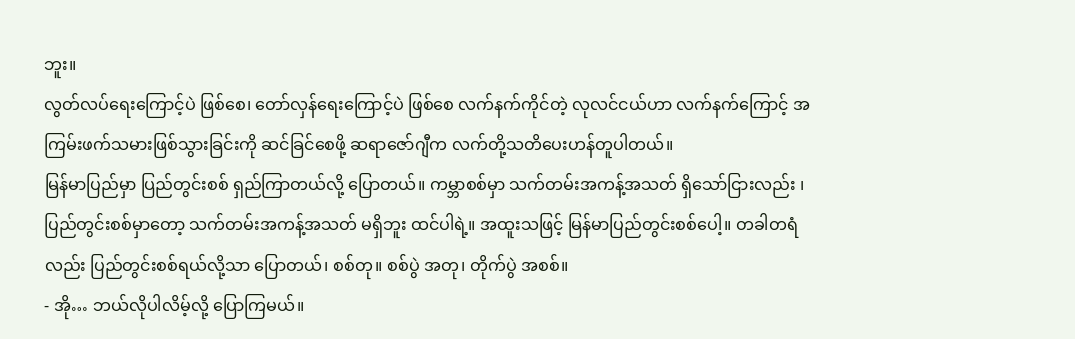ဘူး။
လွတ်လပ်ရေးကြောင့်ပဲ ဖြစ်စေ၊ တော်လှန်ရေးကြောင့်ပဲ ဖြစ်စေ လက်နက်ကိုင်တဲ့ လုလင်ငယ်ဟာ လက်နက်ကြောင့် အကြမ်းဖက်သမားဖြစ်သွားခြင်းကို ဆင်ခြင်စေဖို့ ဆရာဇော်ဂျီက လက်တို့သတိပေးဟန်တူပါတယ်။
မြန်မာပြည်မှာ ပြည်တွင်းစစ် ရှည်ကြာတယ်လို့ ပြောတယ်။ ကမ္ဘာစစ်မှာ သက်တမ်းအကန့်အသတ် ရှိသော်ငြားလည်း ၊ ပြည်တွင်းစစ်မှာတော့ သက်တမ်းအကန့်အသတ် မရှိဘူး ထင်ပါရဲ့။ အထူးသဖြင့် မြန်မာပြည်တွင်းစစ်ပေါ့။ တခါတရံလည်း ပြည်တွင်းစစ်ရယ်လို့သာ ပြောတယ်၊ စစ်တု။ စစ်ပွဲ အတု၊ တိုက်ပွဲ အစစ်။
- အို… ဘယ်လိုပါလိမ့်လို့ ပြောကြမယ်။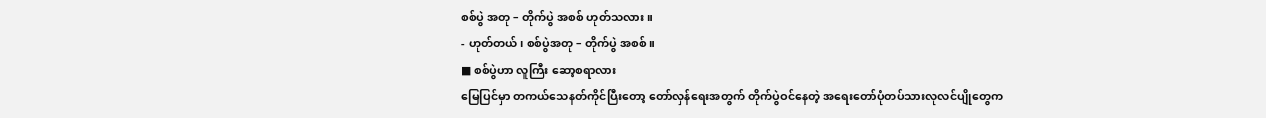စစ်ပွဲ အတု – တိုက်ပွဲ အစစ် ဟုတ်သလား။
- ဟုတ်တယ်၊ စစ်ပွဲအတု – တိုက်ပွဲ အစစ်။
■ စစ်ပွဲဟာ လူကြီး ဆော့စရာလား
မြေပြင်မှာ တကယ်သေနတ်ကိုင်ပြီးတော့ တော်လှန်ရေးအတွက် တိုက်ပွဲဝင်နေတဲ့ အရေးတော်ပုံတပ်သားလုလင်ပျိုတွေက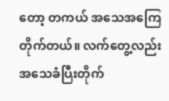တော့ တကယ် အသေအကြေတိုက်တယ်။ လက်တွေ့လည်း အသေခံပြီးတိုက်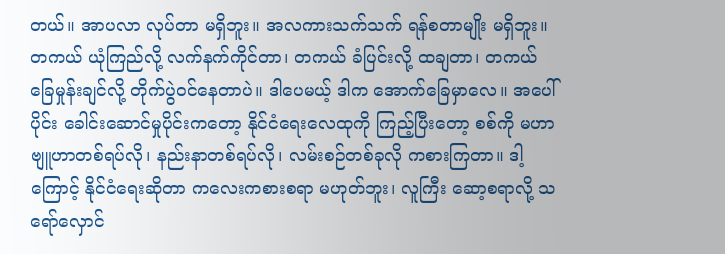တယ်။ အာပလာ လုပ်တာ မရှိဘူး။ အလကားသက်သက် ရန်စတာမျိုး မရှိဘူး။ တကယ် ယုံကြည်လို့ လက်နက်ကိုင်တာ၊ တကယ် ခံပြင်းလို့ ထချတာ၊ တကယ် ခြေမှုန်းချင်လို့ တိုက်ပွဲဝင်နေတာပဲ။ ဒါပေမယ့် ဒါက အောက်ခြေမှာလေ။ အပေါ်ပိုင်း ခေါင်းဆောင်မှုပိုင်းကတော့ နိုင်ငံရေးလေထုကို ကြည့်ပြီးတော့ စစ်ကို မဟာဗျူဟာတစ်ရပ်လို၊ နည်းနာတစ်ရပ်လို၊ လမ်းစဉ်တစ်ခုလို ကစားကြတာ။ ဒါ့ကြောင့် နိုင်ငံရေးဆိုတာ ကလေးကစားစရာ မဟုတ်ဘူး၊ လူကြီး ဆော့စရာလို့ သရော်လှောင်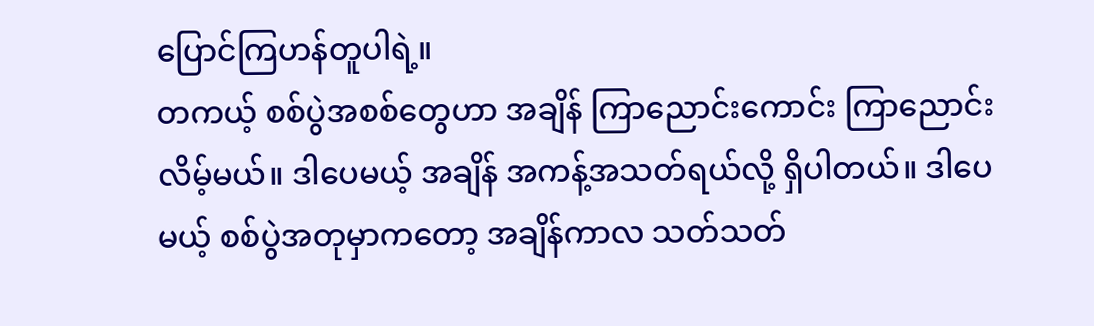ပြောင်ကြဟန်တူပါရဲ့။
တကယ့် စစ်ပွဲအစစ်တွေဟာ အချိန် ကြာညောင်းကောင်း ကြာညောင်းလိမ့်မယ်။ ဒါပေမယ့် အချိန် အကန့်အသတ်ရယ်လို့ ရှိပါတယ်။ ဒါပေမယ့် စစ်ပွဲအတုမှာကတော့ အချိန်ကာလ သတ်သတ်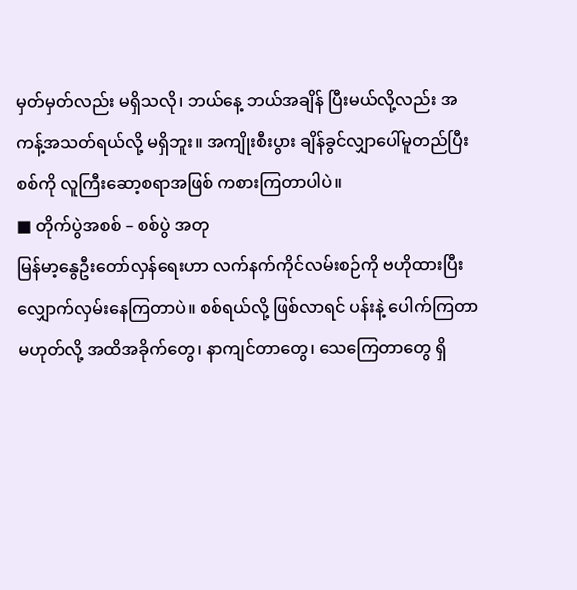မှတ်မှတ်လည်း မရှိသလို၊ ဘယ်နေ့ ဘယ်အချိန် ပြီးမယ်လို့လည်း အကန့်အသတ်ရယ်လို့ မရှိဘူး။ အကျိုးစီးပွား ချိန်ခွင်လျှာပေါ်မူတည်ပြီး စစ်ကို လူကြီးဆော့စရာအဖြစ် ကစားကြတာပါပဲ။
■ တိုက်ပွဲအစစ် – စစ်ပွဲ အတု
မြန်မာ့နွေဦးတော်လှန်ရေးဟာ လက်နက်ကိုင်လမ်းစဉ်ကို ဗဟိုထားပြီး လျှောက်လှမ်းနေကြတာပဲ။ စစ်ရယ်လို့ ဖြစ်လာရင် ပန်းနဲ့ ပေါက်ကြတာ မဟုတ်လို့ အထိအခိုက်တွေ၊ နာကျင်တာတွေ၊ သေကြေတာတွေ ရှိ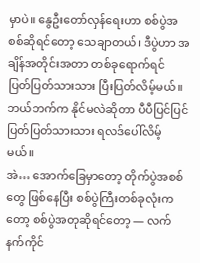မှာပဲ။ နွေဦးတော်လှန်ရေးဟာ စစ်ပွဲအစစ်ဆိုရင်တော့ သေချာတယ်၊ ဒီပွဲဟာ အချိန်အတိုင်းအတာ တစ်ခုရောက်ရင် ပြတ်ပြတ်သားသား ပြီးပြတ်လိမ့်မယ်။ ဘယ်ဘက်က နိုင်မလဲဆိုတာ ပီပီပြင်ပြင် ပြတ်ပြတ်သားသား ရလဒ်ပေါ်လိမ့်မယ်။
အဲ… အောက်ခြေမှာတော့ တိုက်ပွဲအစစ်တွေ ဖြစ်နေပြီး စစ်ပွဲကြီးတစ်ခုလုံးကတော့ စစ်ပွဲအတုဆိုရင်တော့ — လက်နက်ကိုင်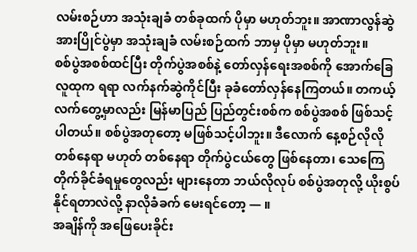လမ်းစဉ်ဟာ အသုံးချခံ တစ်ခုထက် ပိုမှာ မဟုတ်ဘူး။ အာဏာလွန်ဆွဲအားပြိုင်ပွဲမှာ အသုံးချခံ လမ်းစဉ်ထက် ဘာမှ ပိုမှာ မဟုတ်ဘူး။
စစ်ပွဲအစစ်ထင်ပြီး တိုက်ပွဲအစစ်နဲ့ တော်လှန်ရေးအစစ်ကို အောက်ခြေလူထုက ရရာ လက်နက်ဆွဲကိုင်ပြီး ခုခံတော်လှန်နေကြတယ်။ တကယ့်လက်တွေ့မှာလည်း မြန်မာပြည် ပြည်တွင်းစစ်က စစ်ပွဲအစစ် ဖြစ်သင့်ပါတယ်။ စစ်ပွဲအတုတော့ မဖြစ်သင့်ပါဘူး။ ဒီလောက် နေ့စဉ်လိုလို တစ်နေရာ မဟုတ် တစ်နေရာ တိုက်ပွဲငယ်တွေ ဖြစ်နေတာ၊ သေကြေတိုက်ခိုင်ခံရမှုတွေလည်း များနေတာ ဘယ်လိုလုပ် စစ်ပွဲအတုလို့ ယိုးစွပ်နိုင်ရတာလဲလို့ နာလိုခံခက် မေးရင်တော့ — ။
အချိန်ကို အဖြေပေးခိုင်း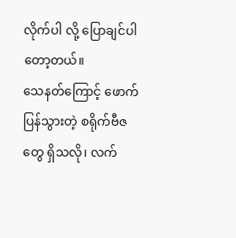လိုက်ပါ လို့ ပြောချင်ပါတော့တယ်။
သေနတ်ကြောင့် ဖောက်ပြန်သွားတဲ့ စရိုက်ဗီဇတွေ ရှိသလို၊ လက်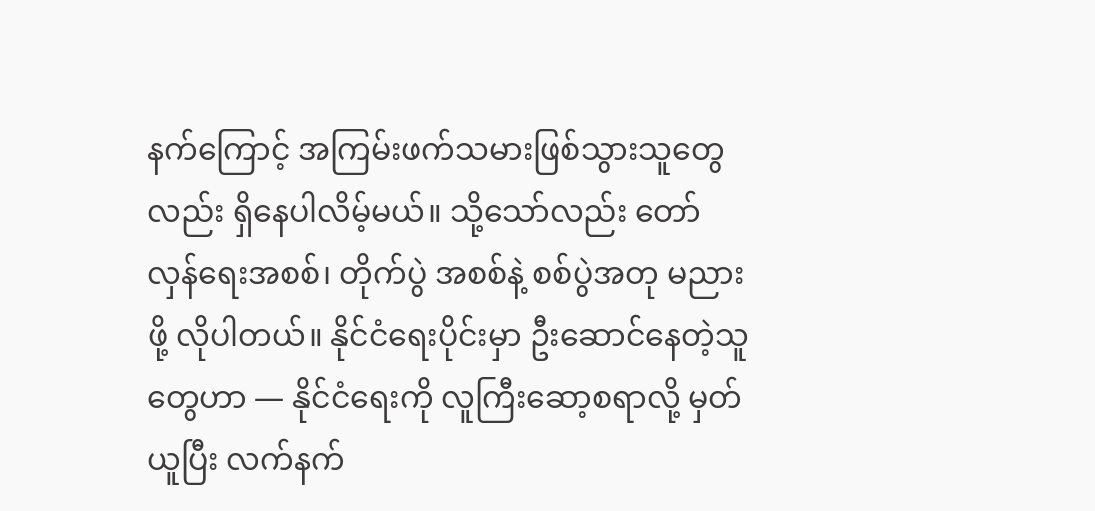နက်ကြောင့် အကြမ်းဖက်သမားဖြစ်သွားသူတွေလည်း ရှိနေပါလိမ့်မယ်။ သို့သော်လည်း တော်လှန်ရေးအစစ်၊ တိုက်ပွဲ အစစ်နဲ့ စစ်ပွဲအတု မညားဖို့ လိုပါတယ်။ နိုင်ငံရေးပိုင်းမှာ ဦးဆောင်နေတဲ့သူတွေဟာ — နိုင်ငံရေးကို လူကြီးဆော့စရာလို့ မှတ်ယူပြီး လက်နက်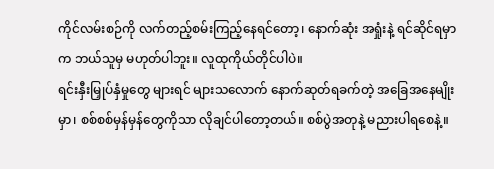ကိုင်လမ်းစဉ်ကို လက်တည့်စမ်းကြည့်နေရင်တော့၊ နောက်ဆုံး အရှုံးနဲ့ ရင်ဆိုင်ရမှာက ဘယ်သူမှ မဟုတ်ပါဘူး။ လူထုကိုယ်တိုင်ပါပဲ။
ရင်းနှီးမြှုပ်နှံမှုတွေ များရင် များသလောက် နောက်ဆုတ်ရခက်တဲ့ အခြေအနေမျိုးမှာ၊ စစ်စစ်မှန်မှန်တွေကိုသာ လိုချင်ပါတော့တယ်။ စစ်ပွဲအတုနဲ့ မညားပါရစေနဲ့။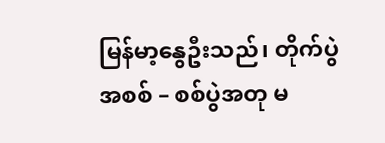မြန်မာ့နွေဦးသည်၊ တိုက်ပွဲအစစ် – စစ်ပွဲအတု မ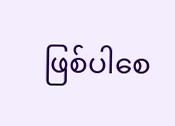ဖြစ်ပါစေ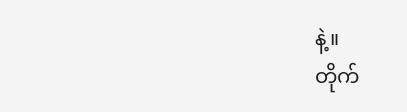နဲ့။
တိုက်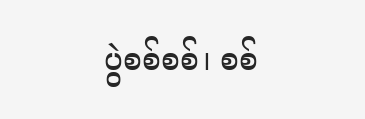ပွဲစစ်စစ်၊ စစ်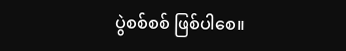ပွဲစစ်စစ် ဖြစ်ပါစေ။